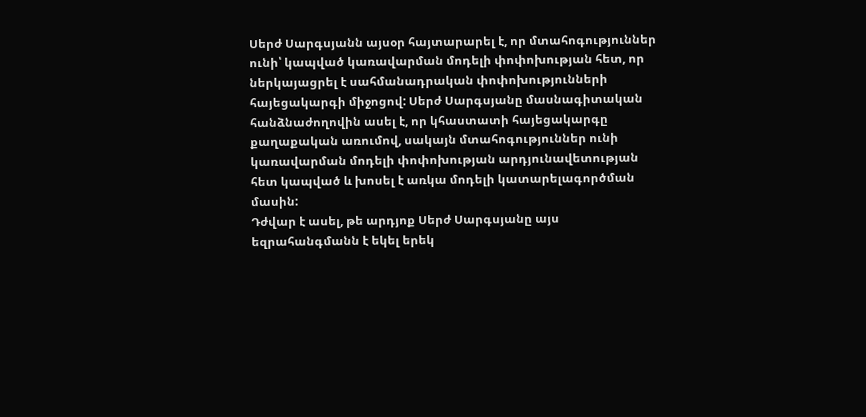Սերժ Սարգսյանն այսօր հայտարարել է, որ մտահոգություններ ունի՝ կապված կառավարման մոդելի փոփոխության հետ, որ ներկայացրել է սահմանադրական փոփոխությունների հայեցակարգի միջոցով: Սերժ Սարգսյանը մասնագիտական հանձնաժողովին ասել է, որ կհաստատի հայեցակարգը քաղաքական առումով, սակայն մտահոգություններ ունի կառավարման մոդելի փոփոխության արդյունավետության հետ կապված և խոսել է առկա մոդելի կատարելագործման մասին:
Դժվար է ասել, թե արդյոք Սերժ Սարգսյանը այս եզրահանգմանն է եկել երեկ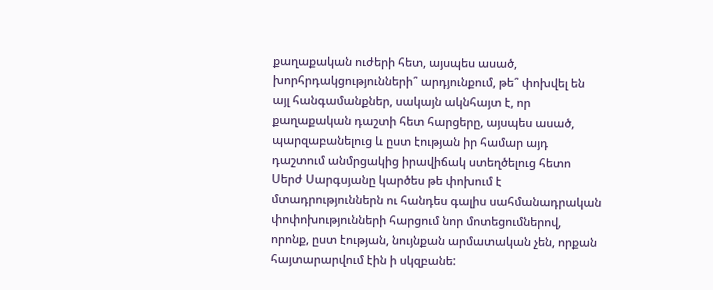քաղաքական ուժերի հետ, այսպես ասած, խորհրդակցությունների՞ արդյունքում, թե՞ փոխվել են այլ հանգամանքներ, սակայն ակնհայտ է, որ քաղաքական դաշտի հետ հարցերը, այսպես ասած, պարզաբանելուց և ըստ էության իր համար այդ դաշտում անմրցակից իրավիճակ ստեղծելուց հետո Սերժ Սարգսյանը կարծես թե փոխում է մտադրություններն ու հանդես գալիս սահմանադրական փոփոխությունների հարցում նոր մոտեցումներով, որոնք, ըստ էության, նույնքան արմատական չեն, որքան հայտարարվում էին ի սկզբանե: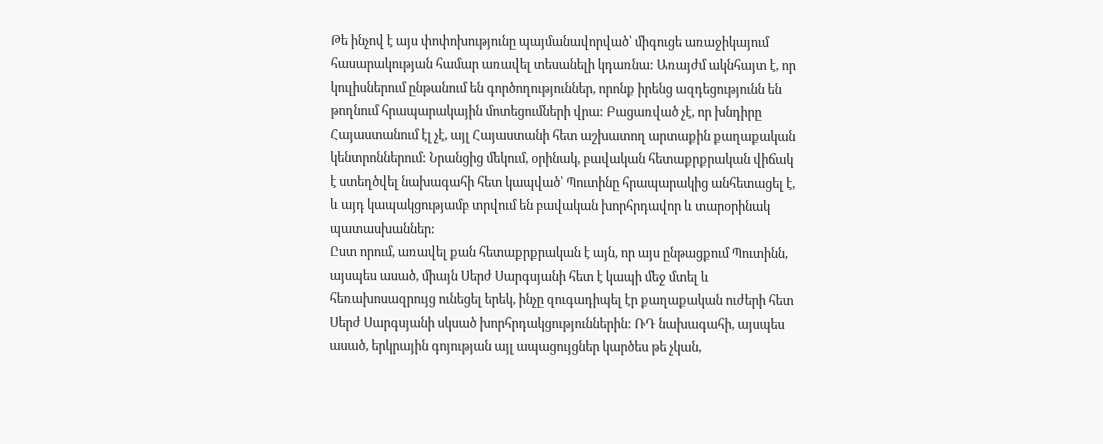Թե ինչով է այս փոփոխությունը պայմանավորված՝ միգուցե առաջիկայում հասարակության համար առավել տեսանելի կդառնա: Առայժմ ակնհայտ է, որ կուլիսներում ընթանում են գործողություններ, որոնք իրենց ազդեցությունն են թողնում հրապարակային մոտեցումների վրա: Բացառված չէ, որ խնդիրը Հայաստանում էլ չէ, այլ Հայաստանի հետ աշխատող արտաքին քաղաքական կենտրոններում: Նրանցից մեկում, օրինակ, բավական հետաքրքրական վիճակ է ստեղծվել նախագահի հետ կապված՝ Պուտինը հրապարակից անհետացել է, և այդ կապակցությամբ տրվում են բավական խորհրդավոր և տարօրինակ պատասխաններ:
Ըստ որում, առավել քան հետաքրքրական է այն, որ այս ընթացքում Պուտինն, այսպես ասած, միայն Սերժ Սարգսյանի հետ է կապի մեջ մտել և հեռախոսազրույց ունեցել երեկ, ինչը զուգադիպել էր քաղաքական ուժերի հետ Սերժ Սարգսյանի սկսած խորհրդակցություններին: ՌԴ նախագահի, այսպես ասած, երկրային գոյության այլ ապացույցներ կարծես թե չկան,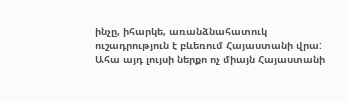ինչը, իհարկե, առանձնահատուկ ուշադրություն է բևեռում Հայաստանի վրա:
Ահա այդ լույսի ներքո ոչ միայն Հայաստանի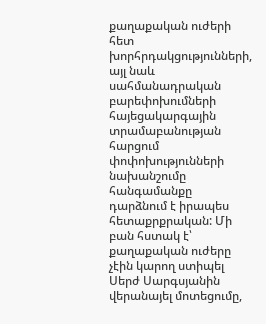քաղաքական ուժերի հետ խորհրդակցությունների, այլ նաև սահմանադրական բարեփոխումների հայեցակարգային տրամաբանության հարցում փոփոխությունների նախանշումը հանգամանքը դարձնում է իրապես հետաքրքրական: Մի բան հստակ է՝ քաղաքական ուժերը չէին կարող ստիպել Սերժ Սարգսյանին վերանայել մոտեցումը,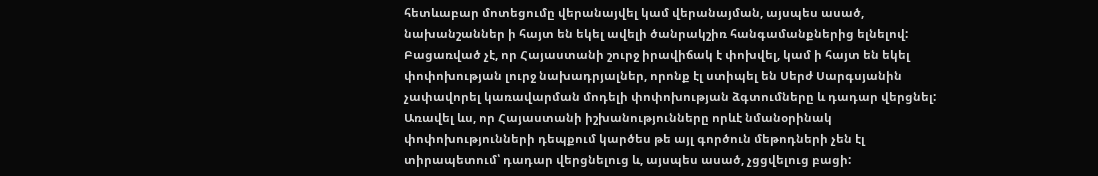հետևաբար մոտեցումը վերանայվել կամ վերանայման, այսպես ասած, նախանշաններ ի հայտ են եկել ավելի ծանրակշիռ հանգամանքներից ելնելով:
Բացառված չէ, որ Հայաստանի շուրջ իրավիճակ է փոխվել, կամ ի հայտ են եկել փոփոխության լուրջ նախադրյալներ, որոնք էլ ստիպել են Սերժ Սարգսյանին չափավորել կառավարման մոդելի փոփոխության ձգտումները և դադար վերցնել: Առավել ևս, որ Հայաստանի իշխանությունները որևէ նմանօրինակ փոփոխությունների դեպքում կարծես թե այլ գործուն մեթոդների չեն էլ տիրապետում՝ դադար վերցնելուց և, այսպես ասած, չցցվելուց բացի: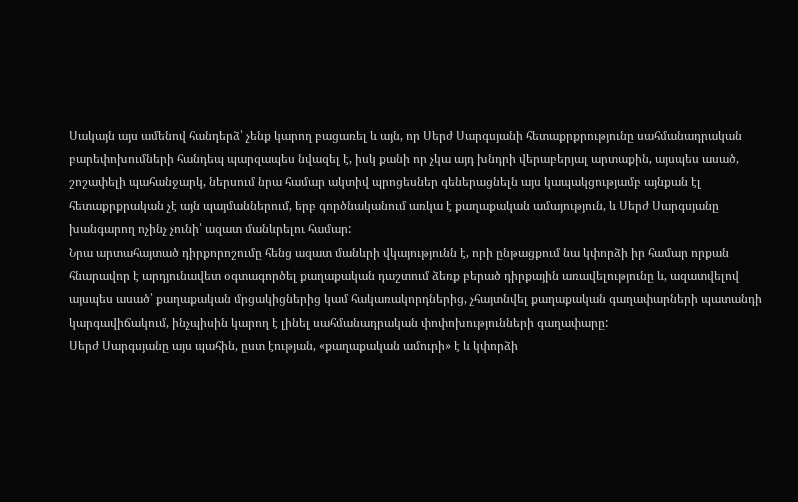Սակայն այս ամենով հանդերձ՝ չենք կարող բացառել և այն, որ Սերժ Սարգսյանի հետաքրքրությունը սահմանադրական բարեփոխումների հանդեպ պարզապես նվազել է, իսկ քանի որ չկա այդ խնդրի վերաբերյալ արտաքին, այսպես ասած, շոշափելի պահանջարկ, ներսում նրա համար ակտիվ պրոցեսներ գեներացնելն այս կապակցությամբ այնքան էլ հետաքրքրական չէ այն պայմաններում, երբ գործնականում առկա է քաղաքական ամայություն, և Սերժ Սարգսյանը խանգարող ոչինչ չունի՝ ազատ մանևրելու համար:
Նրա արտահայտած դիրքորոշումը հենց ազատ մանևրի վկայությունն է, որի ընթացքում նա կփորձի իր համար որքան հնարավոր է արդյունավետ օգտագործել քաղաքական դաշտում ձեռք բերած դիրքային առավելությունը և, ազատվելով այսպես ասած՝ քաղաքական մրցակիցներից կամ հակառակորդներից, չհայտնվել քաղաքական գաղափարների պատանդի կարգավիճակում, ինչպիսին կարող է լինել սահմանադրական փոփոխությունների գաղափարը:
Սերժ Սարգսյանը այս պահին, ըստ էության, «քաղաքական ամուրի» է և կփորձի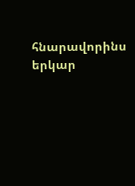հնարավորինս երկար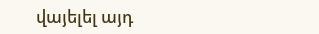վայելել այդ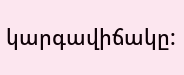կարգավիճակը: